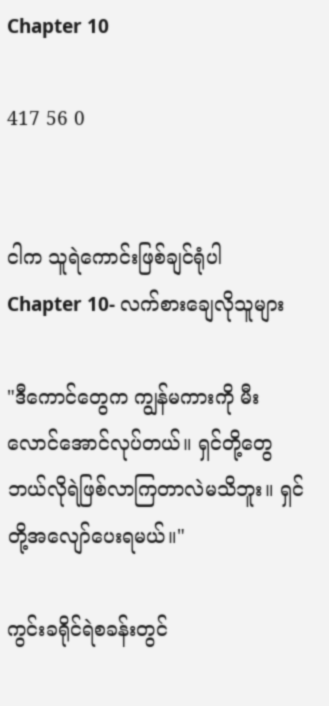Chapter 10

417 56 0


ငါက သူရဲကောင်းဖြစ်ချင်ရုံပါ
Chapter 10- လက်စားချေလိုသူများ

"ဒီကောင်တွေက ကျွန်မကားကို မီးလောင်အောင်လုပ်တယ်။ ရှင်တို့တွေ ဘယ်လိုရဲဖြစ်လာကြတာလဲမသိဘူး။ ရှင်တို့အလျော်ပေးရမယ်။"

ကွင်းခရိုင်ရဲစခန်းတွင်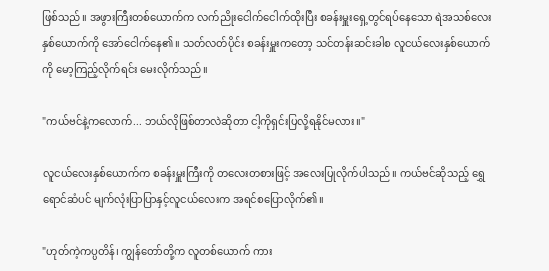ဖြစ်သည်။ အဖွားကြီးတစ်ယောက်က လက်ညိုးငေါက်ငေါက်ထိုးပြီး စခန်းမှူးရှေ့တွင်ရပ်နေသော ရဲအသစ်လေးနှစ်ယောက်ကို အော်ငေါက်နေ၏။ သတ်လတ်ပိုင်း စခန်းမှူးကတော့ သင်တန်းဆင်းခါစ လူငယ်လေးနှစ်ယောက်ကို မော့ကြည့်လိုက်ရင်း မေးလိုက်သည်။

"ကယ်ဗင်နဲ့ကလောက်... ဘယ်လိုဖြစ်တာလဲဆိုတာ ငါ့ကိုရှင်းပြလို့ရနိုင်မလား။"

လူငယ်လေးနှစ်ယောက်က စခန်းမှူးကြီးကို တလေးတစားဖြင့် အလေးပြုလိုက်ပါသည်။ ကယ်ဗင်ဆိုသည့် ရွှေရောင်ဆံပင် မျက်လုံးပြာပြာနှင့်လူငယ်လေးက အရင်စပြောလိုက်၏။

"ဟုတ်ကဲ့ကပ္ပတိန်၊ ကျွန်တော်တို့က လူတစ်ယောက် ကား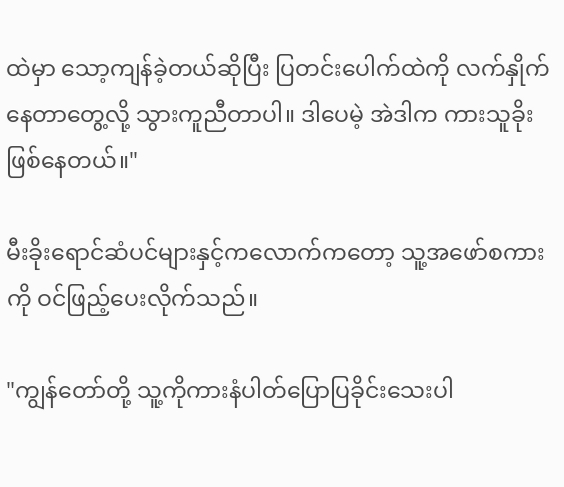ထဲမှာ သော့ကျန်ခဲ့တယ်ဆိုပြီး ပြတင်းပေါက်ထဲကို လက်နှိုက်နေတာတွေ့လို့ သွားကူညီတာပါ။ ဒါပေမဲ့ အဲဒါက ကားသူခိုးဖြစ်နေတယ်။"

မီးခိုးရောင်ဆံပင်များနှင့်ကလောက်ကတော့ သူ့အဖော်စကားကို ဝင်ဖြည့်ပေးလိုက်သည်။

"ကျွန်တော်တို့ သူ့ကိုကားနံပါတ်ပြောပြခိုင်းသေးပါ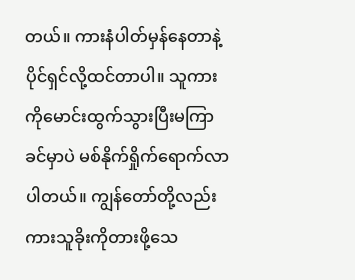တယ်။ ကားနံပါတ်မှန်နေတာနဲ့ ပိုင်ရှင်လို့ထင်တာပါ။ သူကားကိုမောင်းထွက်သွားပြီးမကြာခင်မှာပဲ မစ်နိုက်ရှိုက်ရောက်လာပါတယ်။ ကျွန်တော်တို့လည်း ကားသူခိုးကိုတားဖို့သေ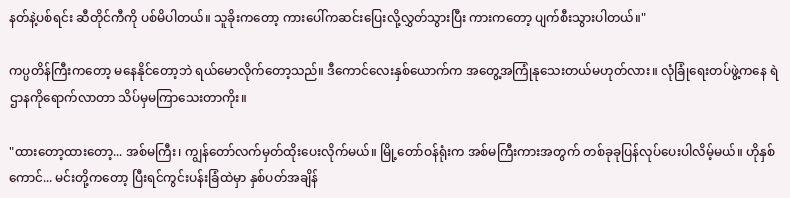နတ်နဲ့ပစ်ရင်း ဆီတိုင်ကီကို ပစ်မိပါတယ်။ သူခိုးကတော့ ကားပေါ်ကဆင်းပြေးလို့လွှတ်သွားပြီး ကားကတော့ ပျက်စီးသွားပါတယ်။"

ကပ္ပတိန်ကြီးကတော့ မနေနိုင်တော့ဘဲ ရယ်မောလိုက်တော့သည်။ ဒီကောင်လေးနှစ်ယောက်က အတွေ့အကြုံနုသေးတယ်မဟုတ်လား။ လုံခြုံရေးတပ်ဖွဲ့ကနေ ရဲဌာနကိုရောက်လာတာ သိပ်မှမကြာသေးတာကိုး။

"ထားတော့ထားတော့... အစ်မကြီး၊ ကျွန်တော်လက်မှတ်ထိုးပေးလိုက်မယ်။ မြို့တော်ဝန်ရုံးက အစ်မကြီးကားအတွက် တစ်ခုခုပြန်လုပ်ပေးပါလိမ့်မယ်။ ဟိုနှစ်ကောင်... မင်းတို့ကတော့ ပြီးရင်ကွင်းပန်းခြံထဲမှာ နှစ်ပတ်အချိန်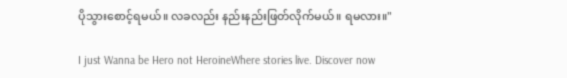ပိုသွားစောင့်ရမယ်။ လခလည်း နည်းနည်းဖြတ်လိုက်မယ်။ ရမလား။"

I just Wanna be Hero not HeroineWhere stories live. Discover now